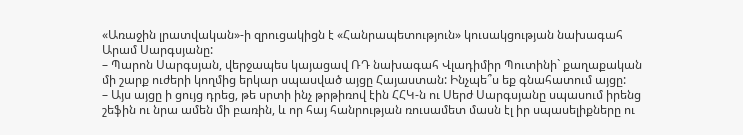«Առաջին լրատվական»-ի զրուցակիցն է «Հանրապետություն» կուսակցության նախագահ Արամ Սարգսյանը:
– Պարոն Սարգսյան, վերջապես կայացավ ՌԴ նախագահ Վլադիմիր Պուտինի` քաղաքական մի շարք ուժերի կողմից երկար սպասված այցը Հայաստան: Ինչպե՞ս եք գնահատում այցը:
– Այս այցը ի ցույց դրեց, թե սրտի ինչ թրթիռով էին ՀՀԿ-ն ու Սերժ Սարգսյանը սպասում իրենց շեֆին ու նրա ամեն մի բառին, և որ հայ հանրության ռուսամետ մասն էլ իր սպասելիքները ու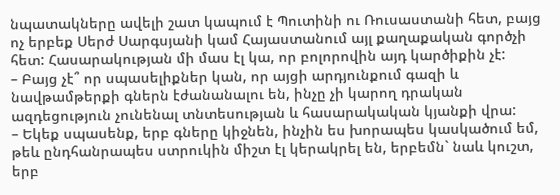նպատակները ավելի շատ կապում է Պուտինի ու Ռուսաստանի հետ, բայց ոչ երբեք Սերժ Սարգսյանի կամ Հայաստանում այլ քաղաքական գործչի հետ: Հասարակության մի մաս էլ կա, որ բոլորովին այդ կարծիքին չէ:
– Բայց չէ՞ որ սպասելիքներ կան, որ այցի արդյունքում գազի և նավթամթերքի գներն էժանանալու են, ինչը չի կարող դրական ազդեցություն չունենալ տնտեսության և հասարակական կյանքի վրա:
– Եկեք սպասենք, երբ գները կիջնեն, ինչին ես խորապես կասկածում եմ, թեև ընդհանրապես ստրուկին միշտ էլ կերակրել են, երբեմն` նաև կուշտ, երբ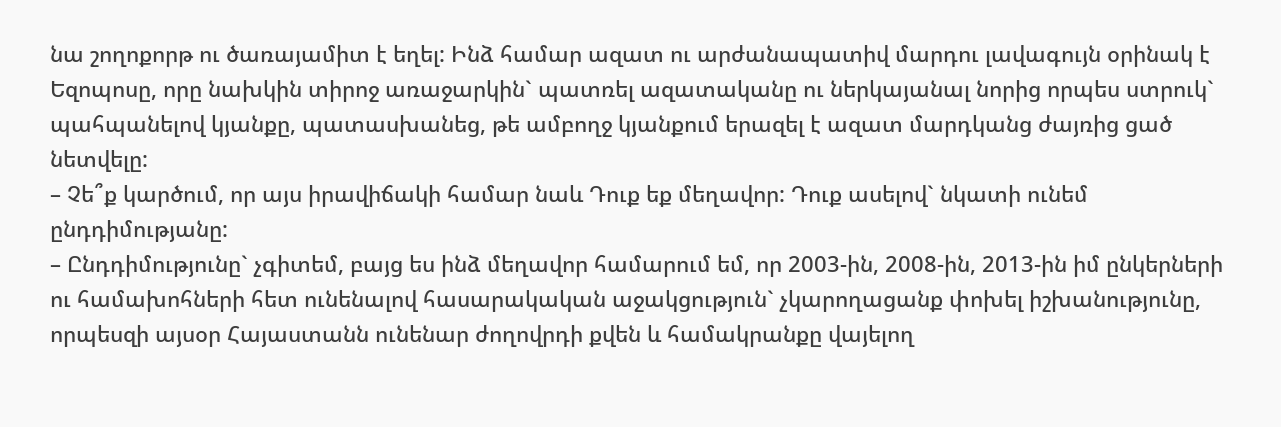նա շողոքորթ ու ծառայամիտ է եղել: Ինձ համար ազատ ու արժանապատիվ մարդու լավագույն օրինակ է Եզոպոսը, որը նախկին տիրոջ առաջարկին` պատռել ազատականը ու ներկայանալ նորից որպես ստրուկ` պահպանելով կյանքը, պատասխանեց, թե ամբողջ կյանքում երազել է ազատ մարդկանց ժայռից ցած նետվելը:
– Չե՞ք կարծում, որ այս իրավիճակի համար նաև Դուք եք մեղավոր: Դուք ասելով` նկատի ունեմ ընդդիմությանը:
– Ընդդիմությունը` չգիտեմ, բայց ես ինձ մեղավոր համարում եմ, որ 2003-ին, 2008-ին, 2013-ին իմ ընկերների ու համախոհների հետ ունենալով հասարակական աջակցություն` չկարողացանք փոխել իշխանությունը, որպեսզի այսօր Հայաստանն ունենար ժողովրդի քվեն և համակրանքը վայելող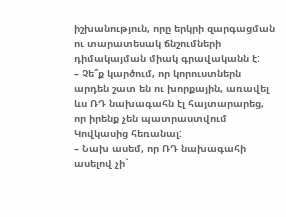իշխանություն, որը երկրի զարգացման ու տարատեսակ ճնշումների դիմակայման միակ գրավականն է:
– Չե՞ք կարծում, որ կորուստներն արդեն շատ են ու խորքային, առավել ևս ՌԴ նախագահն էլ հայտարարեց, որ իրենք չեն պատրաստվում Կովկասից հեռանալ:
– Նախ ասեմ, որ ՌԴ նախագահի ասելով չի`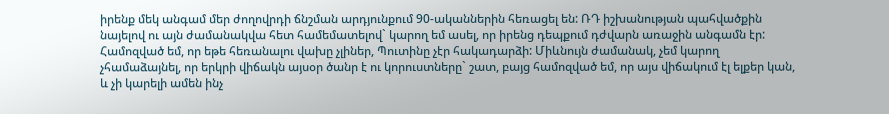իրենք մեկ անգամ մեր ժողովրդի ճնշման արդյունքում 90-ականներին հեռացել են: ՌԴ իշխանության պահվածքին նայելով ու այն ժամանակվա հետ համեմատելով` կարող եմ ասել, որ իրենց դեպքում դժվարն առաջին անգամն էր: Համոզված եմ, որ եթե հեռանալու վախը չլիներ, Պուտինը չէր հակադարձի: Միևնույն ժամանակ, չեմ կարող չհամաձայնել, որ երկրի վիճակն այսօր ծանր է ու կորուստները` շատ, բայց համոզված եմ, որ այս վիճակում էլ ելքեր կան, և չի կարելի ամեն ինչ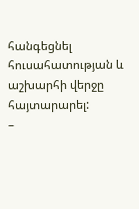հանգեցնել հուսահատության և աշխարհի վերջը հայտարարել:
–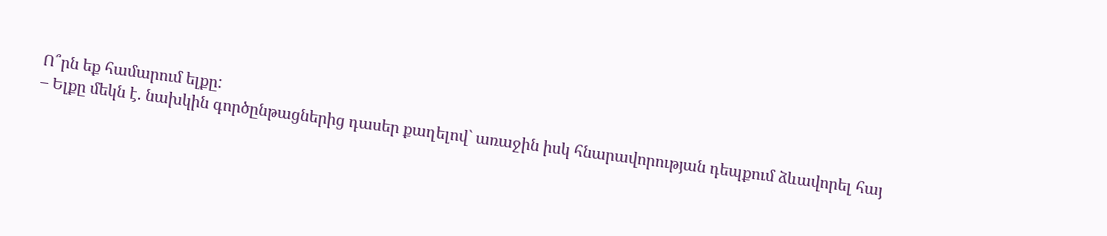Ո՞րն եք համարում ելքը:
– Ելքը մեկն է. նախկին գործընթացներից դասեր քաղելով` առաջին իսկ հնարավորության դեպքում ձևավորել հայ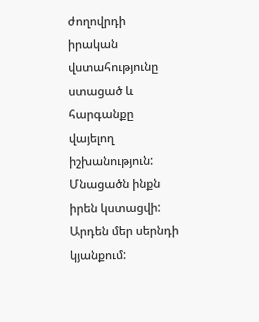ժողովրդի իրական վստահությունը ստացած և հարգանքը վայելող իշխանություն: Մնացածն ինքն իրեն կստացվի: Արդեն մեր սերնդի կյանքում: